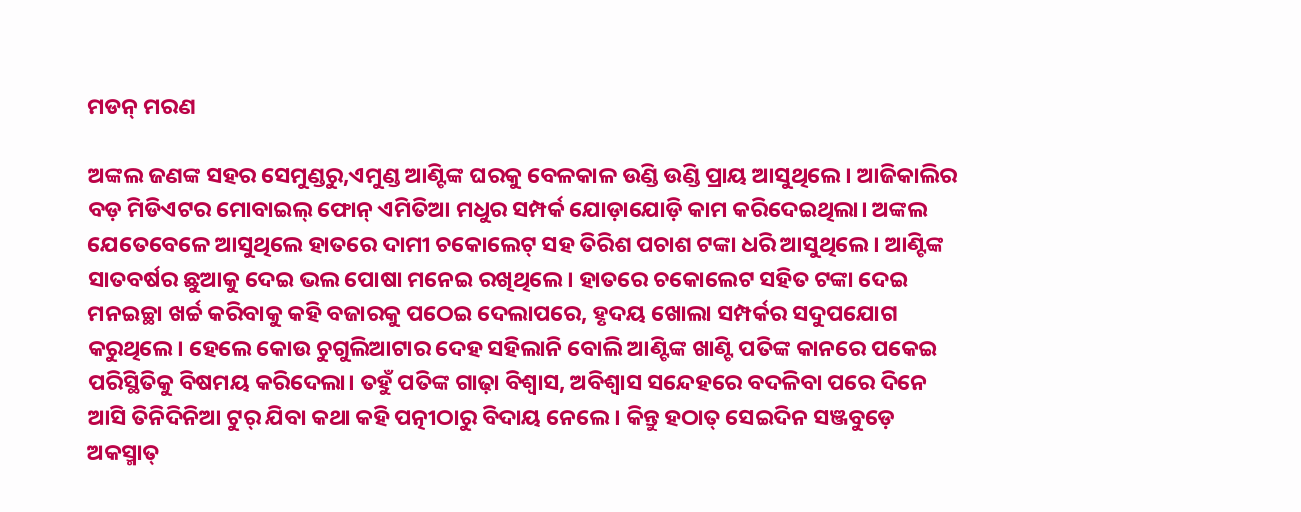ମଡନ୍‌ ମରଣ

ଅଙ୍କଲ ଜଣଙ୍କ ସହର ସେମୁଣ୍ଡରୁ,ଏମୁଣ୍ଡ ଆଣ୍ଟିଙ୍କ ଘରକୁ ବେଳକାଳ ଉଣ୍ଡି ଉଣ୍ଡି ପ୍ରାୟ ଆସୁଥିଲେ। ଆଜିକାଲିର ବଡ଼ ମିଡିଏଟର ମୋବାଇଲ୍‌ ଫୋନ୍‌ ଏମିତିଆ ମଧୁର ସମ୍ପର୍କ ଯୋଡ଼ାଯୋଡ଼ି କାମ କରିଦେଇଥିଲା। ଅଙ୍କଲ ଯେତେବେଳେ ଆସୁଥିଲେ ହାତରେ ଦାମୀ ଚକୋଲେଟ୍‌ ସହ ତିରିଶ ପଚାଶ ଟଙ୍କା ଧରି ଆସୁଥିଲେ। ଆଣ୍ଟିଙ୍କ ସାତବର୍ଷର ଛୁଆକୁ ଦେଇ ଭଲ ପୋଷା ମନେଇ ରଖିଥିଲେ। ହାତରେ ଚକୋଲେଟ ସହିତ ଟଙ୍କା ଦେଇ ମନଇଚ୍ଛା ଖର୍ଚ୍ଚ କରିବାକୁ କହି ବଜାରକୁ ପଠେଇ ଦେଲାପରେ, ହୃଦୟ ଖୋଲା ସମ୍ପର୍କର ସଦୁପଯୋଗ କରୁଥିଲେ। ହେଲେ କୋଉ ଚୁଗୁଲିଆଟାର ଦେହ ସହିଲାନି ବୋଲି ଆଣ୍ଟିଙ୍କ ଖାଣ୍ଟି ପତିଙ୍କ କାନରେ ପକେଇ ପରିସ୍ଥିତିକୁ ବିଷମୟ କରିଦେଲା। ତହୁଁ ପତିଙ୍କ ଗାଢ଼ା ବିଶ୍ୱାସ, ଅବିଶ୍ୱାସ ସନ୍ଦେହରେ ବଦଳିବା ପରେ ଦିନେ ଆସି ତିନିଦିନିଆ ଟୁର୍‌ ଯିବା କଥା କହି ପତ୍ନୀଠାରୁ ବିଦାୟ ନେଲେ। କିନ୍ତୁ ହଠାତ୍‌ ସେଇଦିନ ସଞ୍ଜବୁଡ଼େ ଅକସ୍ମାତ୍‌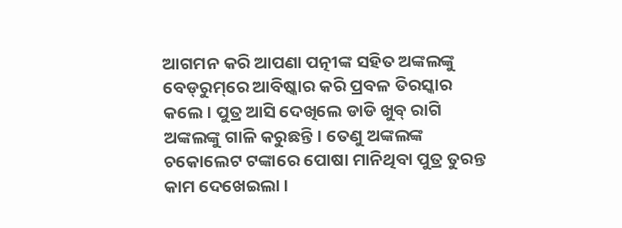ଆଗମନ କରି ଆପଣା ପତ୍ନୀଙ୍କ ସହିତ ଅଙ୍କଲଙ୍କୁ ବେଡ୍‌ରୁମ୍‌ରେ ଆବିଷ୍କାର କରି ପ୍ରବଳ ତିରସ୍କାର କଲେ। ପୁତ୍ର ଆସି ଦେଖିଲେ ଡାଡି ଖୁବ୍‌ ରାଗି ଅଙ୍କଲଙ୍କୁ ଗାଳି କରୁଛନ୍ତି। ତେଣୁ ଅଙ୍କଲଙ୍କ ଚକୋଲେଟ ଟଙ୍କାରେ ପୋଷା ମାନିଥିବା ପୁତ୍ର ତୁରନ୍ତ କାମ ଦେଖେଇଲା।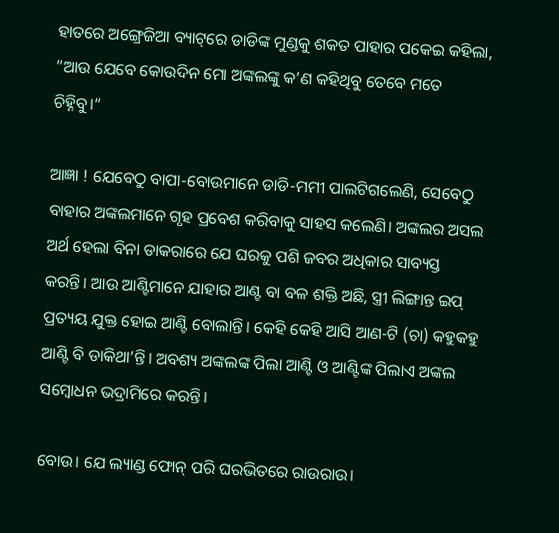ହାତରେ ଅଙ୍ଗ୍ରେଜିଆ ବ୍ୟାଟ୍‌ରେ ଡାଡିଙ୍କ ମୁଣ୍ଡକୁ ଶକତ ପାହାର ପକେଇ କହିଲା, ”ଆଉ ଯେବେ କୋଉଦିନ ମୋ ଅଙ୍କଲଙ୍କୁ କ’ଣ କହିଥିବୁ ତେବେ ମତେ ଚିହ୍ନିବୁ।“

ଆଜ୍ଞା ! ଯେବେଠୁ ବାପା-ବୋଉମାନେ ଡାଡି-ମମୀ ପାଲଟିଗଲେଣି, ସେବେଠୁ ବାହାର ଅଙ୍କଲମାନେ ଗୃହ ପ୍ରବେଶ କରିବାକୁ ସାହସ କଲେଣି। ଅଙ୍କଲର ଅସଲ ଅର୍ଥ ହେଲା ବିନା ଡାକରାରେ ଯେ ଘରକୁ ପଶି ଜବର ଅଧିକାର ସାବ୍ୟସ୍ତ କରନ୍ତି। ଆଉ ଆଣ୍ଟିମାନେ ଯାହାର ଆଣ୍ଟ ବା ବଳ ଶକ୍ତି ଅଛି, ସ୍ତ୍ରୀ ଲିଙ୍ଗାନ୍ତ ଇପ୍‌ ପ୍ରତ୍ୟୟ ଯୁକ୍ତ ହୋଇ ଆଣ୍ଟି ବୋଲାନ୍ତି। କେହି କେହି ଆସି ଆଣ-ଟି (ଚା) କହୁକହୁ ଆଣ୍ଟି ବି ଡାକିଥା’ନ୍ତି। ଅବଶ୍ୟ ଅଙ୍କଲଙ୍କ ପିଲା ଆଣ୍ଟି ଓ ଆଣ୍ଟିଙ୍କ ପିଲାଏ ଅଙ୍କଲ ସମ୍ବୋଧନ ଭଦ୍ରାମିରେ କରନ୍ତି।

ବୋଉ। ଯେ ଲ୍ୟାଣ୍ଡ ଫୋନ୍‌ ପରି ଘରଭିତରେ ରାଉରାଉ।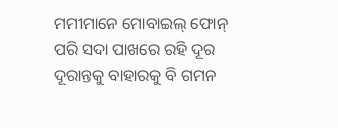ମମୀମାନେ ମୋବାଇଲ୍‌ ଫୋନ୍‌ ପରି ସଦା ପାଖରେ ରହି ଦୂର ଦୂରାନ୍ତକୁ ବାହାରକୁ ବି ଗମନ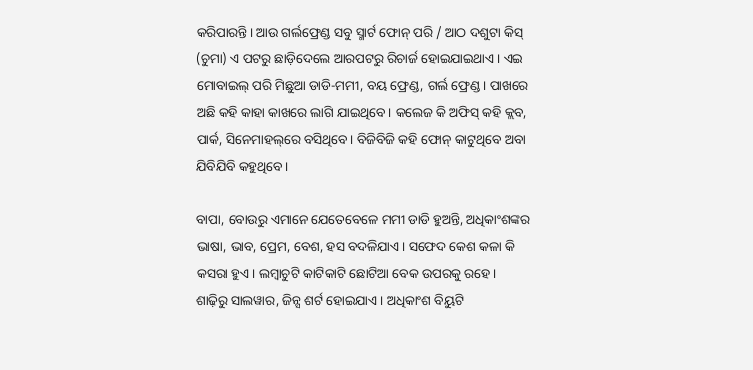କରିପାରନ୍ତି। ଆଉ ଗର୍ଲଫ୍ରେଣ୍ଡ ସବୁ ସ୍ମାର୍ଟ ଫୋନ୍‌ ପରି / ଆଠ ଦଶୁଟା କିସ୍‌ (ଚୁମା) ଏ ପଟରୁ ଛାଡ଼ିଦେଲେ ଆରପଟରୁ ରିଚାର୍ଜ ହୋଇଯାଇଥାଏ। ଏଇ ମୋବାଇଲ୍‌ ପରି ମିଛୁଆ ଡାଡି-ମମୀ, ବୟ ଫ୍ରେଣ୍ଡ, ଗର୍ଲ ଫ୍ରେଣ୍ଡ। ପାଖରେ ଅଛି କହି କାହା କାଖରେ ଲାଗି ଯାଇଥିବେ। କଲେଜ କି ଅଫିସ୍‌ କହି କ୍ଲବ, ପାର୍କ, ସିନେମାହଲ୍‌ରେ ବସିଥିବେ। ବିଜିବିଜି କହି ଫୋନ୍‌ କାଟୁଥିବେ ଅବା ଯିବିଯିବି କହୁଥିବେ।

ବାପା, ବୋଉରୁ ଏମାନେ ଯେତେବେଳେ ମମୀ ଡାଡି ହୁଅନ୍ତି, ଅଧିକାଂଶଙ୍କର ଭାଷା, ଭାବ, ପ୍ରେମ, ବେଶ, ହସ ବଦଳିଯାଏ। ସଫେଦ କେଶ କଳା କି କସରା ହୁଏ। ଲମ୍ବାଚୁଟି କାଟିକାଟି ଛୋଟିଆ ବେକ ଉପରକୁ ରହେ। ଶାଢ଼ିରୁ ସାଲୱାର, ଜିନ୍ସ ଶର୍ଟ ହୋଇଯାଏ । ଅଧିକାଂଶ ବିୟୁଟି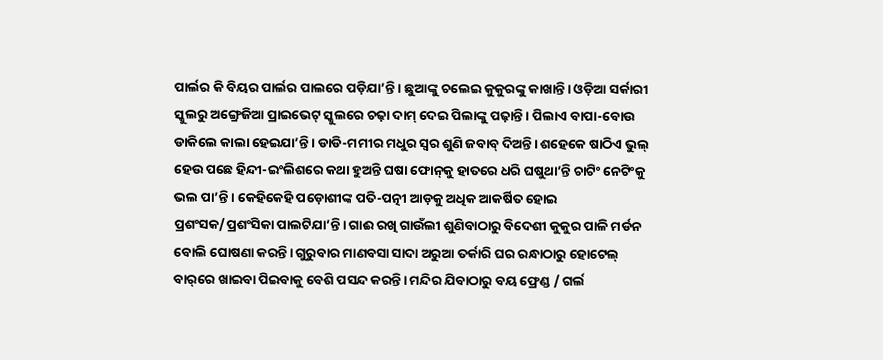ପାର୍ଲର କି ବିୟର ପାର୍ଲର ପାଲରେ ପଡ଼ିଯା’ନ୍ତି। ଛୁଆଙ୍କୁ ଚଲେଇ କୁକୁରଙ୍କୁ କାଖାନ୍ତି। ଓଡ଼ିଆ ସର୍କାରୀ ସ୍କୁଲରୁ ଅଙ୍ଗ୍ରେଜିଆ ପ୍ରାଇଭେଟ୍‌ ସ୍କୁଲରେ ଚଢ଼ା ଦାମ୍‌ ଦେଇ ପିଲାଙ୍କୁ ପଢ଼ାନ୍ତି। ପିଲାଏ ବାପା-ବୋଉ ଡାକିଲେ କାଲା ହେଇଯା’ନ୍ତି। ଡାଡି-ମମୀର ମଧୁର ସ୍ବର ଶୁଣି ଜବାବ୍‌ ଦିଅନ୍ତି। ଶହେକେ ଷାଠିଏ ଭୁଲ୍‌ ହେଉ ପଛେ ହିନ୍ଦୀ-ଇଂଲିଶରେ କଥା ହୁଅନ୍ତି ଘଷା ଫୋନ୍‌କୁ ହାତରେ ଧରି ଘଷୁଥା’ନ୍ତି ଚାଟିଂ ନେଟିଂକୁ ଭଲ ପା’ନ୍ତି। କେହିକେହି ପଡ଼ୋଶୀଙ୍କ ପତି-ପତ୍ନୀ ଆଡ଼କୁ ଅଧିକ ଆକର୍ଷିତ ହୋଇ ପ୍ରଶଂସକ/ପ୍ରଶଂସିକା ପାଲଟିଯା’ନ୍ତି। ଗାଈ ରଖି ଗାଉଁଲୀ ଶୁଣିବାଠାରୁ ବିଦେଶୀ କୁକୁର ପାଳି ମର୍ଡନ ବୋଲି ଘୋଷଣା କରନ୍ତି। ଗୁରୁବାର ମାଣବସା ସାଦା ଅରୁଆ ତର୍କାରି ଘର ରନ୍ଧାଠାରୁ ହୋଟେଲ୍‌ ବାର୍‌ରେ ଖାଇବା ପିଇବାକୁ ବେଶି ପସନ୍ଦ କରନ୍ତି। ମନ୍ଦିର ଯିବାଠାରୁ ବୟ ଫ୍ରେଣ୍ଡ / ଗର୍ଲ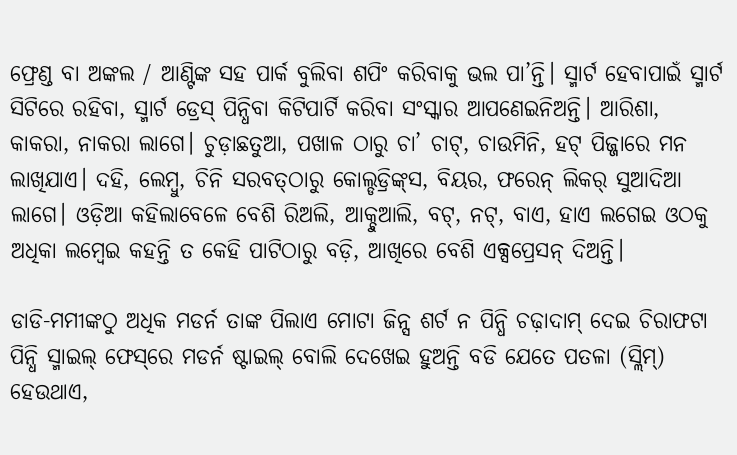ଫ୍ରେଣ୍ଡ ବା ଅଙ୍କଲ / ଆଣ୍ଟିଙ୍କ ସହ ପାର୍କ ବୁଲିବା ଶପିଂ କରିବାକୁ ଭଲ ପା’ନ୍ତି। ସ୍ମାର୍ଟ ହେବାପାଇଁ ସ୍ମାର୍ଟ ସିଟିରେ ରହିବା, ସ୍ମାର୍ଟ ଡ୍ରେସ୍‌ ପିନ୍ଧିବା କିଟିପାର୍ଟି କରିବା ସଂସ୍କାର ଆପଣେଇନିଅନ୍ତି। ଆରିଶା, କାକରା, ନାକରା ଲାଗେ। ଚୁଡ଼ାଛତୁଆ, ପଖାଳ ଠାରୁ ଚା’ ଚାଟ୍‌, ଚାଉମିନି, ହଟ୍‌ ପିଜ୍ଜାରେ ମନ ଲାଖିଯାଏ। ଦହି, ଲେମ୍ବୁ, ଚିନି ସରବତ୍‌ଠାରୁ କୋଲ୍ଡଡ୍ରିଙ୍କ୍‌ସ, ବିୟର, ଫରେନ୍‌ ଲିକର୍‌ ସୁଆଦିଆ ଲାଗେ। ଓଡ଼ିଆ କହିଲାବେଳେ ବେଶି ରିଅଲି, ଆକ୍ଚୁଆଲି, ବଟ୍‌, ନଟ୍‌, ବାଏ, ହାଏ ଲଗେଇ ଓଠକୁ ଅଧିକା ଲମ୍ବେଇ କହନ୍ତି ତ କେହି ପାଟିଠାରୁ ବଡ଼ି, ଆଖିରେ ବେଶି ଏକ୍ସପ୍ରେସନ୍‌ ଦିଅନ୍ତି।

ଡାଡି-ମମୀଙ୍କଠୁ ଅଧିକ ମଡର୍ନ ତାଙ୍କ ପିଲାଏ ମୋଟା ଜିନ୍ସ ଶର୍ଟ ନ ପିନ୍ଧି ଚଢ଼ାଦାମ୍‌ ଦେଇ ଚିରାଫଟା ପିନ୍ଧି ସ୍ମାଇଲ୍‌ ଫେସ୍‌ରେ ମଡର୍ନ ଷ୍ଟାଇଲ୍‌ ବୋଲି ଦେଖେଇ ହୁଅନ୍ତି ବଡି ଯେତେ ପତଳା (ସ୍ଲିମ୍‌) ହେଉଥାଏ,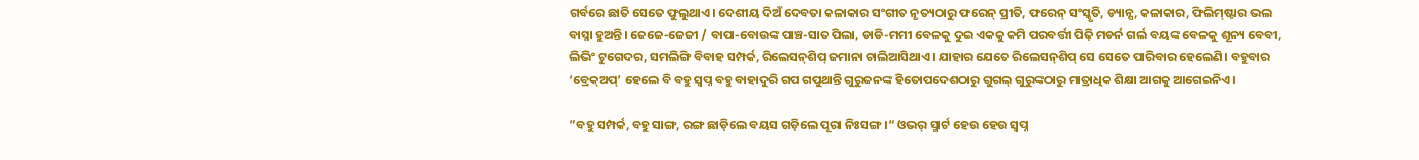ଗର୍ବରେ ଛାତି ସେତେ ଫୁଲୁଥାଏ। ଦେଶୀୟ ଦିଅଁ ଦେବତା କଳାକାର ସଂଗୀତ ନୃତ୍ୟଠାରୁ ଫରେନ୍‌ ପ୍ରୀତି, ଫରେନ୍‌ ସଂସ୍କୃତି, ଡ୍ୟାନ୍ସ, କଳାକାର, ଫିଲିମ୍‌ଷ୍ଟାର ଭଲ ବାସ୍ନା ହୁଅନ୍ତି। ଜେଜେ-ଜେଜୀ / ବାପା-ବୋଉଙ୍କ ପାଞ୍ଚ-ସାତ ପିଲା, ଡାଡି-ମମୀ ବେଳକୁ ଦୁଇ ଏକକୁ କମି ପରବର୍ତ୍ତୀ ପିଢ଼ି ମଡର୍ନ ଗର୍ଲ ବୟଙ୍କ ବେଳକୁ ଶୂନ୍ୟ ବେବୀ, ଲିଭିଂ ଟୁଗେଦର, ସମଲିଙ୍ଗି ବିବାହ ସମ୍ପର୍କ, ରିଲେସନ୍‌ଶିପ୍‌ ଜମାନା ଚାଲିଆସିଥାଏ। ଯାହାର ଯେତେ ରିଲେସନ୍‌ଶିପ୍‌ ସେ ସେତେ ପାରିବାର ହେଲେଣି। ବହୁବାର ‘ବ୍ରେକ୍‌ଅପ୍‌’ ହେଲେ ବି ବହୁ ସ୍ବପ୍ନ ବହୁ ବାହାଦୁରି ଗପ ଗପୁଥାନ୍ତି ଗୁରୁଜନଙ୍କ ହିତୋପଦେଶଠାରୁ ଗୁଗଲ୍‌ ଗୁରୁଙ୍କଠାରୁ ମାତ୍ରାଧିକ ଶିକ୍ଷା ଆଗକୁ ଆଗେଇନିଏ।

”ବହୁ ସମ୍ପର୍କ, ବହୁ ସାଙ୍ଗ, ରଙ୍ଗ ଛାଡ଼ିଲେ ବୟସ ଗଡ଼ିଲେ ପୂରା ନିଃସଙ୍ଗ।“ ଓଭର୍‌ ସ୍ମାର୍ଟ ହେଉ ହେଉ ସ୍ବପ୍ନ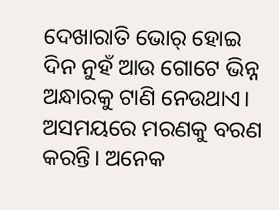ଦେଖାରାତି ଭୋର୍‌ ହୋଇ ଦିନ ନୁହଁ ଆଉ ଗୋଟେ ଭିନ୍ନ ଅନ୍ଧାରକୁ ଟାଣି ନେଉଥାଏ। ଅସମୟରେ ମରଣକୁ ବରଣ କରନ୍ତି। ଅନେକ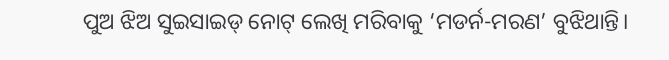ପୁଅ ଝିଅ ସୁଇସାଇଡ୍‌ ନୋଟ୍‌ ଲେଖି ମରିବାକୁ ‘ମଡର୍ନ-ମରଣ’ ବୁଝିଥାନ୍ତି।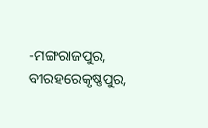-ମଙ୍ଗରାଜପୁର, ବୀରହରେକୃଷ୍ଣପୁର,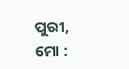ପୁରୀ,
ମୋ :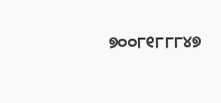୭୦୦୮୧୮୮୮୪୭